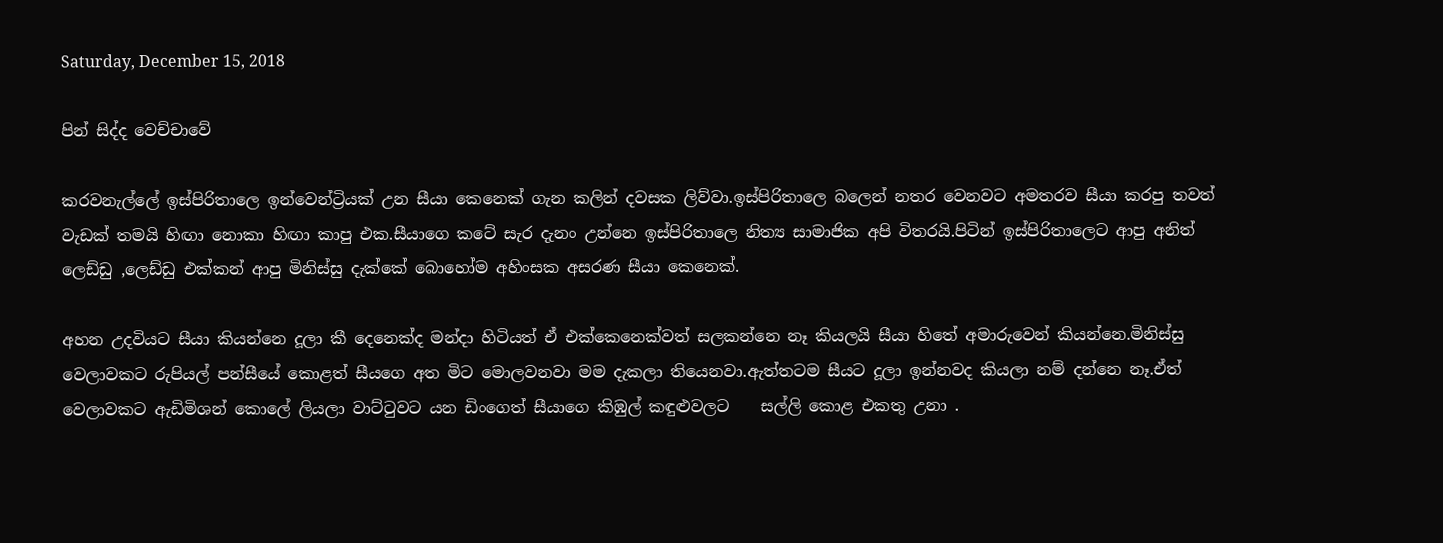Saturday, December 15, 2018

පින් සිද්ද වෙච්චාවේ

කරවනැල්ලේ ඉස්පිරිතාලෙ ඉන්වෙන්ට්‍රියක් උන සීයා කෙනෙක් ගැන කලින් දවසක ලිව්වා.ඉස්පිරිතාලෙ බලෙන් නතර වෙනවට අමතරව සීයා කරපු තවත් වැඩක් තමයි හිඟා නොකා හිඟා කාපු එක.සීයාගෙ කටේ සැර දැනං උන්නෙ ඉස්පිරිතාලෙ නිත්‍ය සාමාජික අපි විතරයි.පිටින් ඉස්පිරිතාලෙට ආපු අනිත් ලෙඩ්ඩු ,ලෙඩ්ඩු එක්කන් ආපු මිනිස්සු දැක්කේ බොහෝම අහිංසක අසරණ සීයා කෙනෙක්.

අහන උදවියට සීයා කියන්නෙ දූලා කී දෙනෙක්ද මන්දා හිටියත් ඒ එක්කෙනෙක්වත් සලකන්නෙ නෑ කියලයි සීයා හිතේ අමාරුවෙන් කියන්නෙ.මිනිස්සු වෙලාවකට රුපියල් පන්සීයේ කොළත් සීයගෙ අත මිට මොලවනවා මම දැකලා තියෙනවා.ඇත්තටම සීයට දූලා ඉන්නවද කියලා නම් දන්නෙ නෑ.ඒත් වෙලාවකට ඇඩිමිශන් කොලේ ලියලා වාට්ටුවට යන ඩිංගෙත් සීයාගෙ කිඹුල් කඳුළුවලට    සල්ලි කොළ එකතු උනා .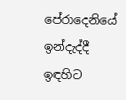පේරාදෙනියේ ඉන්දැද්දී ඉඳහිට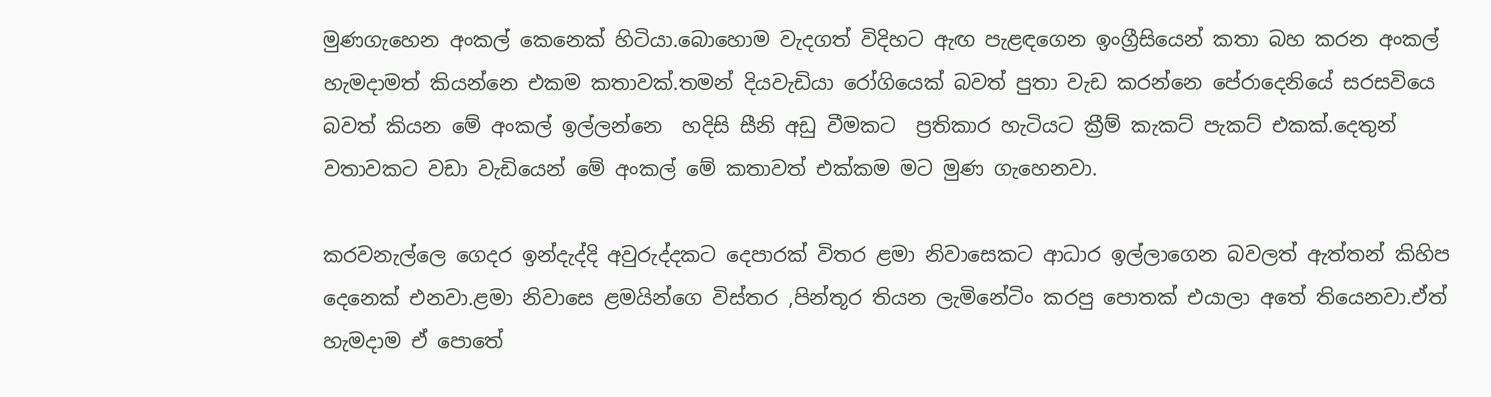මුණගැහෙන අංකල් කෙනෙක් හිටියා.බොහොම වැදගත් විදිහට ඇඟ පැළඳගෙන ඉංග්‍රීසියෙන් කතා බහ කරන අංකල් හැමදාමත් කියන්නෙ එකම කතාවක්.තමන් දියවැඩියා රෝගියෙක් බවත් පුතා වැඩ කරන්නෙ පේරාදෙනියේ සරසවියෙ බවත් කියන මේ අංකල් ඉල්ලන්නෙ  හදිසි සීනි අඩු වීමකට  ප්‍රතිකාර හැටියට ක්‍රීම් කැකට් පැකට් එකක්.දෙතුන් වතාවකට වඩා වැඩියෙන් මේ අංකල් මේ කතාවත් එක්කම මට මුණ ගැහෙනවා.

කරවනැල්ලෙ ගෙදර ඉන්දැද්දි අවුරුද්දකට දෙපාරක් විතර ළමා නිවාසෙකට ආධාර ඉල්ලාගෙන බවලත් ඇත්තන් කිහිප දෙනෙක් එනවා.ළමා නිවාසෙ ළමයින්ගෙ විස්තර ,පින්තූර තියන ලැමිනේටිං කරපු පොතක් එයාලා අතේ තියෙනවා.ඒත් හැමදාම ඒ පොතේ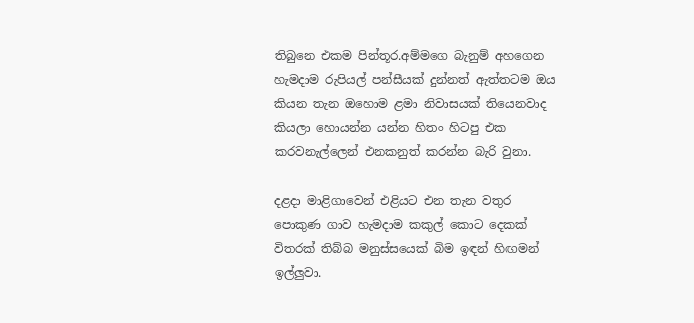තිබුනෙ එකම පින්තූර.අම්මගෙ බැනුම් අහගෙන හැමදාම රුපියල් පන්සීයක් දුන්නත් ඇත්තටම ඔය කියන තැන ඔහොම ළමා නිවාසයක් තියෙනවාද කියලා හොයන්න යන්න හිතං හිටපු එක කරවනැල්ලෙන් එනකනුත් කරන්න බැරි වුනා.

දළදා මාළිගාවෙන් එළියට එන තැන වතුර පොකුණ ගාව හැමදාම කකුල් කොට දෙකක් විතරක් තිබ්බ මනුස්සයෙක් බිම ඉඳන් හිඟමන් ඉල්ලුවා.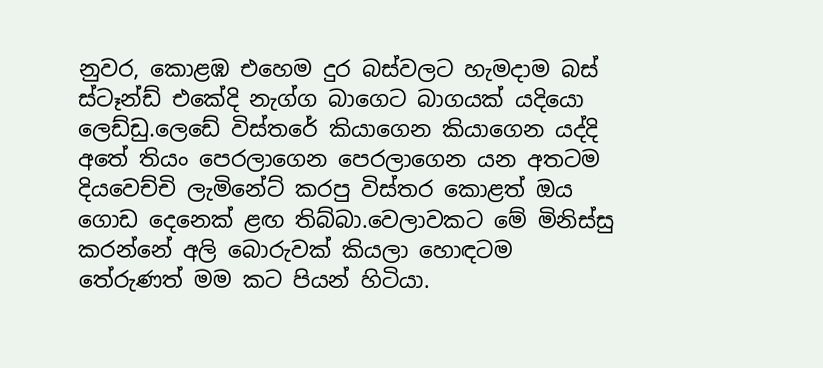නුවර, කොළඹ එහෙම දුර බස්වලට හැමදාම බස් ස්ටෑන්ඩ් එකේදි නැග්ග බාගෙට බාගයක් යදියො ලෙඩ්ඩු.ලෙඩේ විස්තරේ කියාගෙන කියාගෙන යද්දි අතේ තියං පෙරලාගෙන පෙරලාගෙන යන අතටම දියවෙච්චි ලැමිනේට් කරපු විස්තර කොළත් ඔය ගොඩ දෙනෙක් ළඟ තිබ්බා.වෙලාවකට මේ මිනිස්සු කරන්නේ අලි බොරුවක් කියලා හොඳටම තේරුණත් මම කට පියන් හිටියා.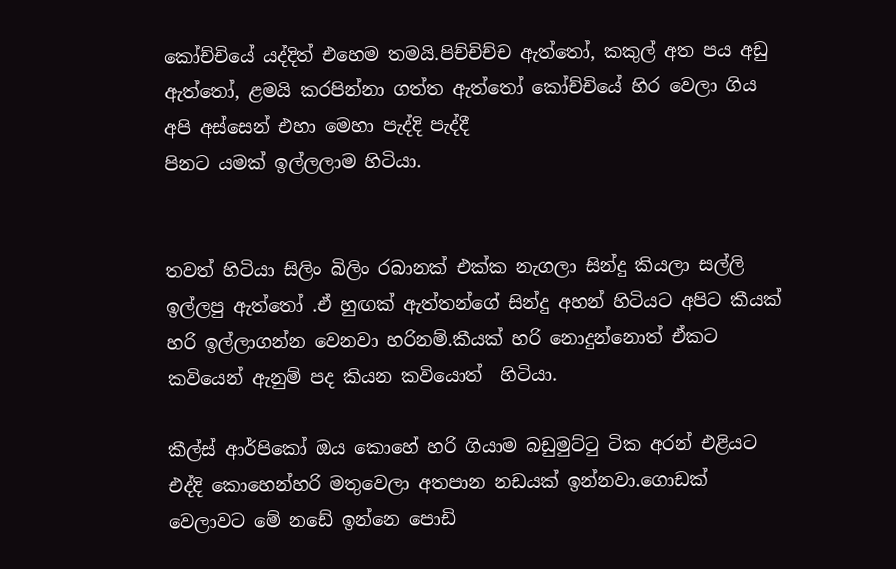කෝච්චියේ යද්දිත් එහෙම තමයි.පිච්චිච්ච ඇත්තෝ, කකුල් අත පය අඩු ඇත්තෝ, ළමයි කරපින්නා ගත්ත ඇත්තෝ කෝච්චියේ හිර වෙලා ගිය අපි අස්සෙන් එහා මෙහා පැද්දි පැද්දී
පිනට යමක් ඉල්ලලාම හිටියා.


තවත් හිටියා සිලිං බිලිං රබානක් එක්ක නැගලා සින්දු කියලා සල්ලි ඉල්ලපු ඇත්තෝ .ඒ හුඟක් ඇත්තන්ගේ සින්දු අහන් හිටියට අපිට කීයක් හරි ඉල්ලාගන්න වෙනවා හරිනම්.කීයක් හරි නොදුන්නොත් ඒකට කවියෙන් ඇනුම් පද කියන කවියොත්  හිටියා.

කීල්ස් ආර්පිකෝ ඔය කොහේ හරි ගියාම බඩුමුට්ටු ටික අරන් එළියට එද්දි කොහෙන්හරි මතුවෙලා අතපාන නඩයක් ඉන්නවා.ගොඩක් වෙලාවට මේ නඩේ ඉන්නෙ පොඩි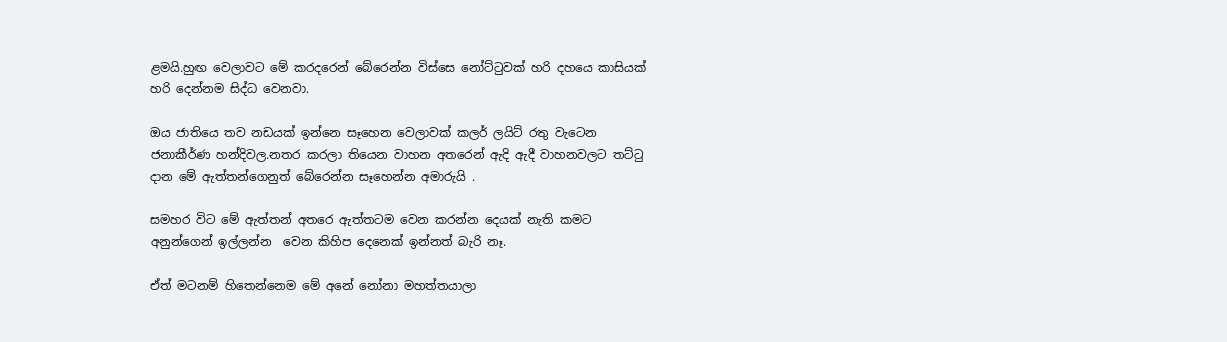ළමයි.හුඟ වෙලාවට මේ කරදරෙන් බේරෙන්න විස්සෙ නෝට්ටුවක් හරි දහයෙ කාසියක් හරි දෙන්නම සිද්ධ වෙනවා.

ඔය ජාතියෙ තව නඩයක් ඉන්නෙ සෑහෙන වෙලාවක් කලර් ලයිට් රතු වැටෙන ජනාකීර්ණ හන්දිවල.නතර කරලා තියෙන වාහන අතරෙන් ඇදි ඇදී වාහනවලට තට්ටු දාන මේ ඇත්තන්ගෙනුත් බේරෙන්න සෑහෙන්න අමාරුයි .

සමහර විට මේ ඇත්තන් අතරෙ ඇත්තටම වෙන කරන්න දෙයක් නැති කමට අනුන්ගෙන් ඉල්ලන්න  වෙන කිහිප දෙනෙක් ඉන්නත් බැරි නෑ.

ඒත් මටනම් හිතෙන්නෙම මේ අනේ නෝනා මහත්තයාලා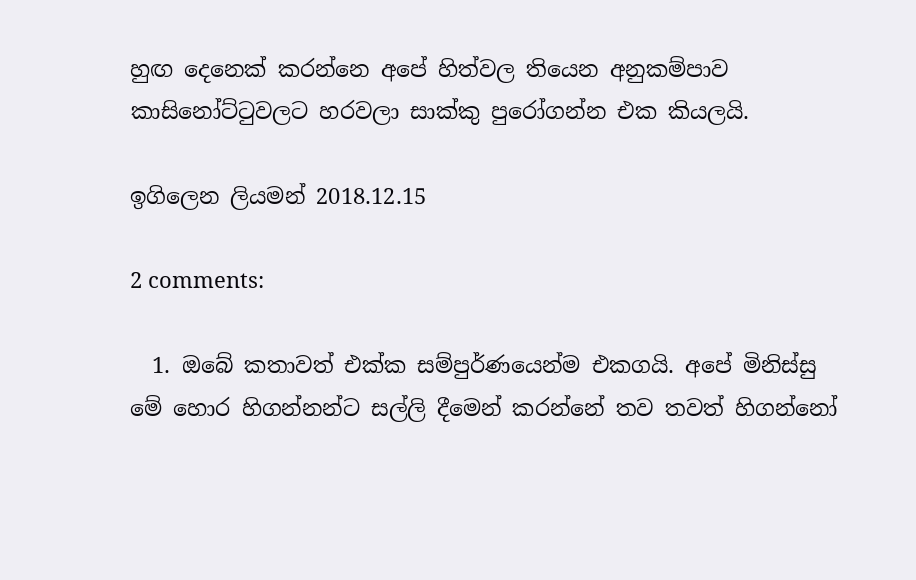හුඟ දෙනෙක් කරන්නෙ අපේ හිත්වල තියෙන අනුකම්පාව කාසිනෝට්ටුවලට හරවලා සාක්කු පුරෝගන්න එක කියලයි.

ඉගිලෙන ලියමන් 2018.12.15

2 comments:

  1. ඔබේ කතාවත් එක්ක සම්පුර්ණයෙන්ම එකගයි. අපේ මිනිස්සු මේ හොර හිගන්නන්ට සල්ලි දීමෙන් කරන්නේ තව තවත් හිගන්නෝ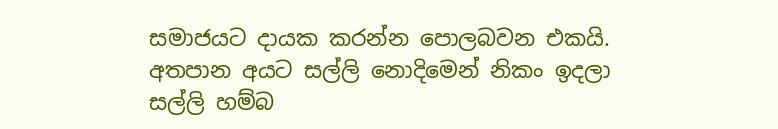සමාජයට දායක කරන්න පොලබවන එකයි. අතපාන අයට සල්ලි නොදිමෙන් නිකං ඉදලා සල්ලි හම්බ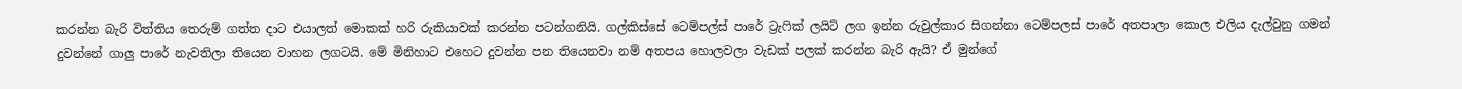කරන්න බැරි විත්තිය තෙරුම් ගත්ත දාට එයාලත් මොකක් හරි රුකියාවක් කරන්න පටන්ගනියි. ගල්කිස්සේ ටෙම්පල්ස් පාරේ ට්‍රැෆික් ලයිට් ලග ඉන්න රුවුල්කාර සිගන්නා ටෙම්පලස් පාරේ අතපාලා කොල එලිය දැල්වුනු ගමන් දුවන්නේ ගාලු පාරේ නැවතිලා තියෙන වාහන ලගටයි. මේ මිනිහාට එහෙට දුවන්න පන තියෙනවා නම් අතපය හොලවලා වැඩක් පලක් කරන්න බැරි ඇයි? ඒ මුන්ගේ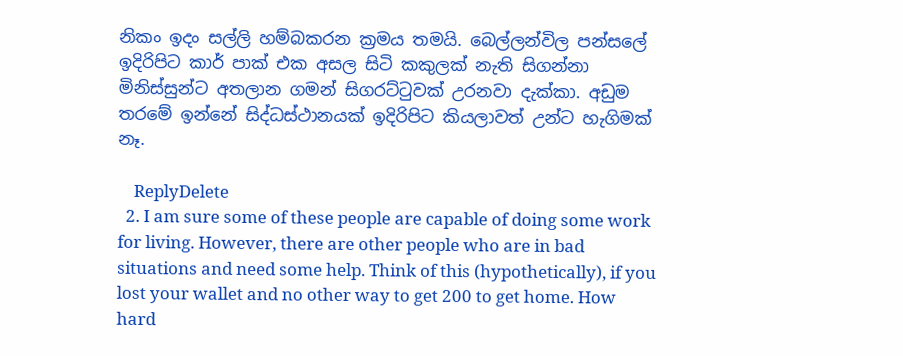නිකං ඉදං සල්ලි හම්බකරන ක්‍රමය තමයි. බෙල්ලන්විල පන්සලේ ඉදිරිපිට කාර් පාක් එක අසල සිටි කකුලක් නැති සිගන්නා මිනිස්සුන්ට අතලාන ගමන් සිගරට්ටුවක් උරනවා දැක්කා. අඩුම තරමේ ඉන්නේ සිද්ධස්ථානයක් ඉදිරිපිට කියලාවත් උන්ට හැගිමක් නෑ.

    ReplyDelete
  2. I am sure some of these people are capable of doing some work for living. However, there are other people who are in bad situations and need some help. Think of this (hypothetically), if you lost your wallet and no other way to get 200 to get home. How hard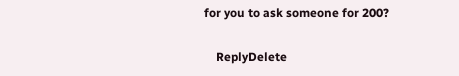for you to ask someone for 200?

    ReplyDelete